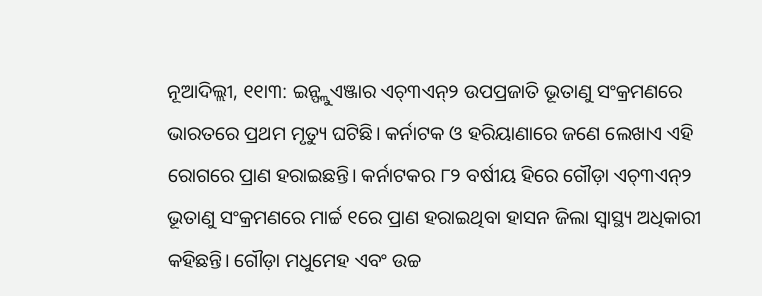ନୂଆଦିଲ୍ଲୀ, ୧୧ା୩: ଇନ୍ଫ୍ଲୁଏଞ୍ଜାର ଏଚ୍୩ଏନ୍୨ ଉପପ୍ରଜାତି ଭୂତାଣୁ ସଂକ୍ରମଣରେ ଭାରତରେ ପ୍ରଥମ ମୃତ୍ୟୁ ଘଟିଛି। କର୍ନାଟକ ଓ ହରିୟାଣାରେ ଜଣେ ଲେଖାଏ ଏହି ରୋଗରେ ପ୍ରାଣ ହରାଇଛନ୍ତି। କର୍ନାଟକର ୮୨ ବର୍ଷୀୟ ହିରେ ଗୌଡ଼ା ଏଚ୍୩ଏନ୍୨ ଭୂତାଣୁ ସଂକ୍ରମଣରେ ମାର୍ଚ୍ଚ ୧ରେ ପ୍ରାଣ ହରାଇଥିବା ହାସନ ଜିଲା ସ୍ବାସ୍ଥ୍ୟ ଅଧିକାରୀ କହିଛନ୍ତି। ଗୌଡ଼ା ମଧୁମେହ ଏବଂ ଉଚ୍ଚ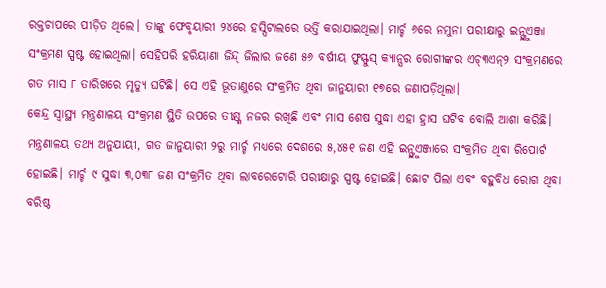ରକ୍ତଚାପରେ ପୀଡ଼ିତ ଥିଲେ। ତାଙ୍କୁ ଫେବୃୟାରୀ ୨୪ରେ ହସ୍ପିଟାଲରେ ଭର୍ତ୍ତି କରାଯାଇଥିଲା। ମାର୍ଚ୍ଚ ୬ରେ ନମୁନା ପରୀକ୍ଷାରୁ ଇନ୍ଫ୍ଲୁଏଞ୍ଜା ସଂକ୍ରମଣ ସ୍ପଷ୍ଟ ହୋଇଥିଲା। ସେହିପରି ହରିୟାଣା ଜିନ୍ଦ୍ ଜିଲାର ଜଣେ ୫୬ ବର୍ଷୀୟ ଫୁସ୍ଫୁସ୍ କ୍ୟାନ୍ସର ରୋଗୀଙ୍କର ଏଚ୍୩ଏନ୍୨ ସଂକ୍ରମଣରେ ଗତ ମାସ ୮ ତାରିଖରେ ମୃତ୍ୟୁ ଘଟିଛି। ସେ ଏହି ଭୂତାଣୁରେ ସଂକ୍ରମିତ ଥିବା ଜାନୁୟାରୀ ୧୭ରେ ଜଣାପଡ଼ିଥିଲା।
କେନ୍ଦ୍ର ସ୍ବାସ୍ଥ୍ୟ ମନ୍ତ୍ରଣାଳୟ ସଂକ୍ରମଣ ସ୍ଥିତି ଉପରେ ତୀକ୍ଷ୍ଣ ନଜର ରଖିଛି ଏବଂ ମାସ ଶେଷ ସୁଦ୍ଧା ଏହା ହ୍ରାସ ଘଟିବ ବୋଲି ଆଶା କରିଛି। ମନ୍ତ୍ରଣାଳୟ ତଥ୍ୟ ଅନୁଯାୟୀ, ଗତ ଜାନୁୟାରୀ ୨ରୁ ମାର୍ଚ୍ଚ ମଧ୍ୟରେ ଦେଶରେ ୫,୪୫୧ ଜଣ ଏହି ଇନ୍ଫ୍ଲୁଏଞ୍ଜାରେ ସଂକ୍ରମିତ ଥିବା ରିପୋର୍ଟ ହୋଇଛି। ମାର୍ଚ୍ଚ ୯ ସୁଦ୍ଧା ୩,୦୩୮ ଜଣ ସଂକ୍ରମିତ ଥିବା ଲାବରେଟୋରି ପରୀକ୍ଷାରୁ ସ୍ପଷ୍ଟ ହୋଇଛି। ଛୋଟ ପିଲା ଏବଂ ବହୁବିଧ ରୋଗ ଥିବା ବରିଷ୍ଠ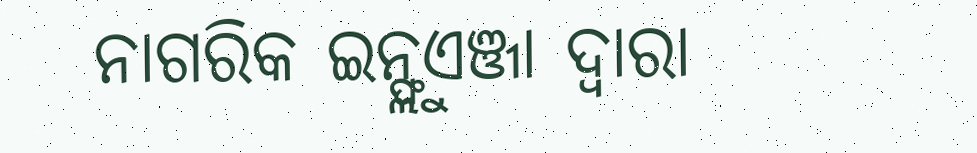ନାଗରିକ ଇନ୍ଫ୍ଲୁଏଞ୍ଜା ଦ୍ୱାରା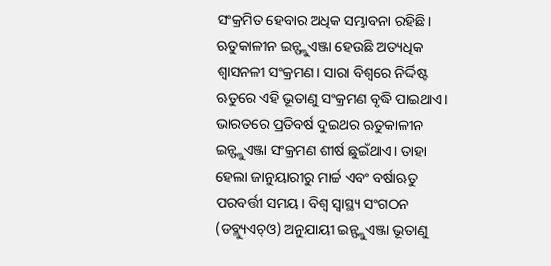ସଂକ୍ରମିତ ହେବାର ଅଧିକ ସମ୍ଭାବନା ରହିଛି।
ଋତୁକାଳୀନ ଇନ୍ଫ୍ଲୁଏଞ୍ଜା ହେଉଛି ଅତ୍ୟଧିକ ଶ୍ୱାସନଳୀ ସଂକ୍ରମଣ। ସାରା ବିଶ୍ୱରେ ନିର୍ଦ୍ଦିଷ୍ଟ ଋତୁରେ ଏହି ଭୂତାଣୁ ସଂକ୍ରମଣ ବୃଦ୍ଧି ପାଇଥାଏ। ଭାରତରେ ପ୍ରତିବର୍ଷ ଦୁଇଥର ଋତୁକାଳୀନ ଇନ୍ଫ୍ଲୁଏଞ୍ଜା ସଂକ୍ରମଣ ଶୀର୍ଷ ଛୁଇଁଥାଏ। ତାହା ହେଲା ଜାନୁୟାରୀରୁ ମାର୍ଚ୍ଚ ଏବଂ ବର୍ଷାଋତୁ ପରବର୍ତ୍ତୀ ସମୟ। ବିଶ୍ୱ ସ୍ବାସ୍ଥ୍ୟ ସଂଗଠନ (ଡବ୍ଲ୍ୟୁଏଚ୍ଓ) ଅନୁଯାୟୀ ଇନ୍ଫ୍ଲୁଏଞ୍ଜା ଭୂତାଣୁ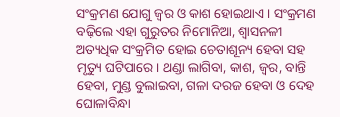ସଂକ୍ରମଣ ଯୋଗୁ ଜ୍ୱର ଓ କାଶ ହୋଇଥାଏ। ସଂକ୍ରମଣ ବଢ଼ିଲେ ଏହା ଗୁରୁତର ନିମୋନିଆ, ଶ୍ୱାସନଳୀ ଅତ୍ୟଧିକ ସଂକ୍ରମିତ ହୋଇ ଚେତାଶୂନ୍ୟ ହେବା ସହ ମୃତ୍ୟୁ ଘଟିପାରେ। ଥଣ୍ଡା ଲାଗିବା, କାଶ, ଜ୍ୱର, ବାନ୍ତି ହେବା, ମୁଣ୍ଡ ବୁଲାଇବା, ଗଳା ଦରଜ ହେବା ଓ ଦେହ ଘୋଳାବିନ୍ଧା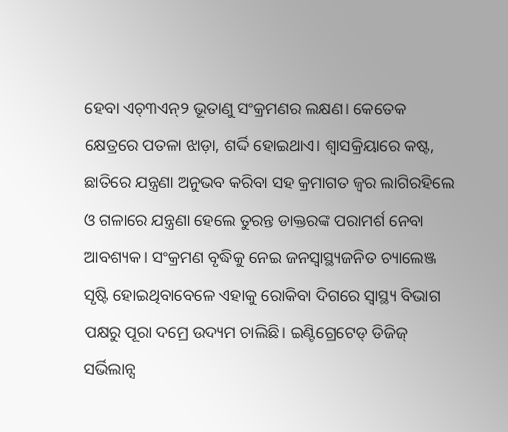ହେବା ଏଚ୍୩ଏନ୍୨ ଭୂତାଣୁ ସଂକ୍ରମଣର ଲକ୍ଷଣ। କେତେକ କ୍ଷେତ୍ରରେ ପତଳା ଝାଡ଼ା, ଶର୍ଦ୍ଦି ହୋଇଥାଏ। ଶ୍ୱାସକ୍ରିୟାରେ କଷ୍ଟ, ଛାତିରେ ଯନ୍ତ୍ରଣା ଅନୁଭବ କରିବା ସହ କ୍ରମାଗତ ଜ୍ୱର ଲାଗିରହିଲେ ଓ ଗଳାରେ ଯନ୍ତ୍ରଣା ହେଲେ ତୁରନ୍ତ ଡାକ୍ତରଙ୍କ ପରାମର୍ଶ ନେବା ଆବଶ୍ୟକ। ସଂକ୍ରମଣ ବୃଦ୍ଧିକୁ ନେଇ ଜନସ୍ବାସ୍ଥ୍ୟଜନିତ ଚ୍ୟାଲେଞ୍ଜ ସୃଷ୍ଟି ହୋଇଥିବାବେଳେ ଏହାକୁ ରୋକିବା ଦିଗରେ ସ୍ବାସ୍ଥ୍ୟ ବିଭାଗ ପକ୍ଷରୁ ପୂରା ଦମ୍ରେ ଉଦ୍ୟମ ଚାଲିଛି। ଇଣ୍ଟିଗ୍ରେଟେଡ୍ ଡିଜିଜ୍ ସର୍ଭିଲାନ୍ସ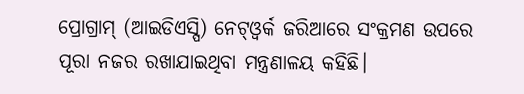ପ୍ରୋଗ୍ରାମ୍ (ଆଇଡିଏସ୍ପି) ନେଟ୍ଓ୍ବର୍କ ଜରିଆରେ ସଂକ୍ରମଣ ଉପରେ ପୂରା ନଜର ରଖାଯାଇଥିବା ମନ୍ତ୍ରଣାଳୟ କହିଛି।